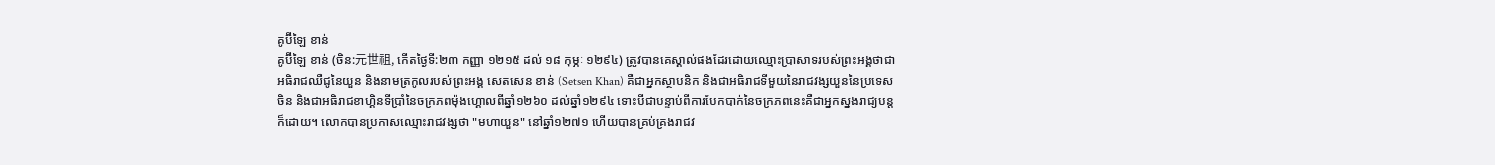គូប៊ីឡៃ ខាន់
គូប៊ីឡៃ ខាន់ (ចិន:元世祖, កើតថ្ងៃទី:២៣ កញ្ញា ១២១៥ ដល់ ១៨ កុម្ភៈ ១២៩៤) ត្រូវបានគេស្គាល់ផងដែរដោយឈ្មោះប្រាសាទរបស់ព្រះអង្គថាជាអធិរាជឈឺជូនៃយួន និងនាមត្រកូលរបស់ព្រះអង្គ សេតសេន ខាន់ (Setsen Khan) គឺជាអ្នកស្ថាបនិក និងជាអធិរាជទីមួយនៃរាជវង្សយួននៃប្រទេសចិន និងជាអធិរាជខាហ្គិនទីប្រាំនៃចក្រភពម៉ុងហ្គោលពីឆ្នាំ១២៦០ ដល់ឆ្នាំ១២៩៤ ទោះបីជាបន្ទាប់ពីការបែកបាក់នៃចក្រភពនេះគឺជាអ្នកស្នងរាជ្យបន្តក៏ដោយ។ លោកបានប្រកាសឈ្មោះរាជវង្សថា "មហាយួន" នៅឆ្នាំ១២៧១ ហើយបានគ្រប់គ្រងរាជវ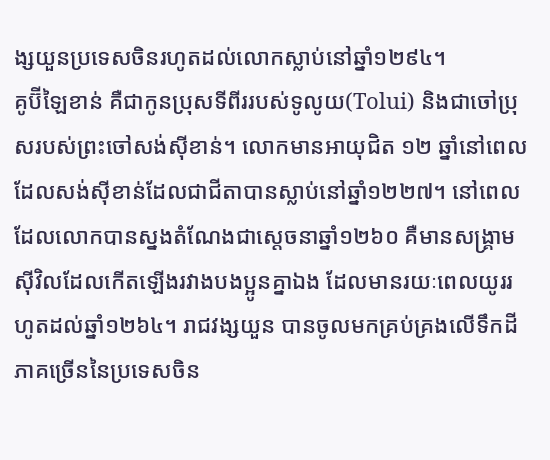ង្សយួនប្រទេសចិនរហូតដល់លោកស្លាប់នៅឆ្នាំ១២៩៤។
គូប៊ីឡៃខាន់ គឺជាកូនប្រុសទីពីររបស់ទូលូយ(Tolui) និងជាចៅប្រុសរបស់ព្រះចៅសង់ស៊ីខាន់។ លោកមានអាយុជិត ១២ ឆ្នាំនៅពេលដែលសង់ស៊ីខាន់ដែលជាជីតាបានស្លាប់នៅឆ្នាំ១២២៧។ នៅពេលដែលលោកបានស្នងតំណែងជាស្ដេចនាឆ្នាំ១២៦០ គឺមានសង្គ្រាមស៊ីវិលដែលកើតឡើងរវាងបងប្អូនគ្នាឯង ដែលមានរយៈពេលយូររហូតដល់ឆ្នាំ១២៦៤។ រាជវង្សយួន បានចូលមកគ្រប់គ្រងលើទឹកដីភាគច្រើននៃប្រទេសចិន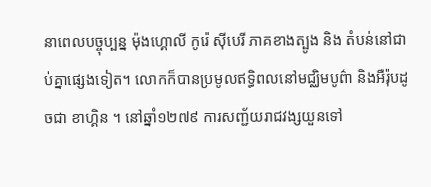នាពេលបច្ចុប្បន្ន ម៉ុងហ្គោលី កូរ៉េ ស៊ីបេរី ភាគខាងត្បូង និង តំបន់នៅជាប់គ្នាផ្សេងទៀត។ លោកក៏បានប្រមូលឥទ្ធិពលនៅមជ្ឈិមបូព៌ា និងអឺរ៉ុបដូចជា ខាហ្គិន ។ នៅឆ្នាំ១២៧៩ ការសញ្ជ័យរាជវង្សយួនទៅ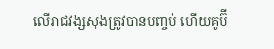លើរាជវង្សសុងត្រូវបានបញ្ចប់ ហើយគូប៊ី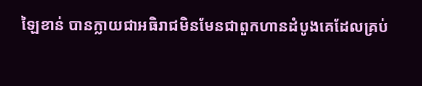ឡៃខាន់ បានក្លាយជាអធិរាជមិនមែនជាពួកហានដំបូងគេដែលគ្រប់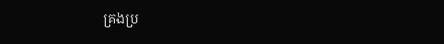គ្រងប្រ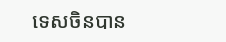ទេសចិនបាន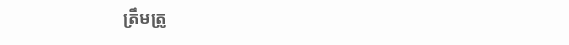ត្រឹមត្រូ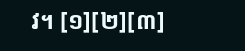វ។ [១][២][៣]